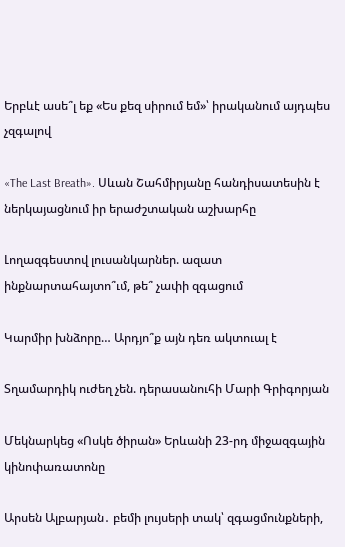Երբևէ ասե՞լ եք «Ես քեզ սիրում եմ»՝ իրականում այդպես չզգալով

«The Last Breath». Սևան Շահմիրյանը հանդիսատեսին է ներկայացնում իր երաժշտական աշխարհը

Լողազգեստով լուսանկարներ. ազատ ինքնարտահայտո՞ւմ, թե՞ չափի զգացում

Կարմիր խնձորը… Արդյո՞ք այն դեռ ակտուալ է

Տղամարդիկ ուժեղ չեն. դերասանուհի Մարի Գրիգորյան

Մեկնարկեց «Ոսկե ծիրան» Երևանի 23-րդ միջազգային կինոփառատոնը

Արսեն Ալբարյան․ բեմի լույսերի տակ՝ զգացմունքների,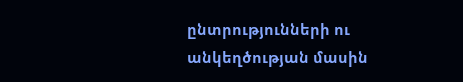ընտրությունների ու անկեղծության մասին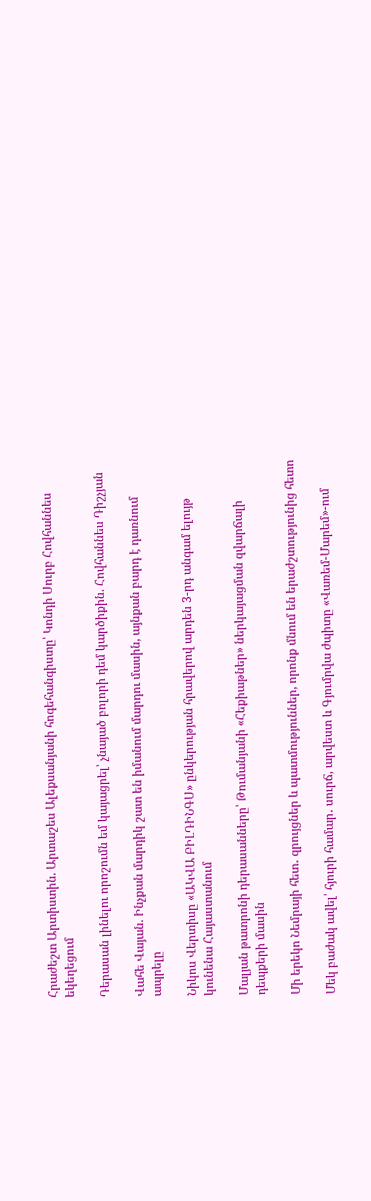Հրաժեշտ Արտիստին. Արտաշես Ալեքսանյանի հոգեհանգիստը՝ Կոնդի Սուրբ Հովհաննես եկեղեցում

Դերասան լինելու որոշումն եմ կայացրել՝ չնայած բոլորի դեմ կարծիքին. Հովհաննես Դիշչյան

Վահե Վայան. Ինչքան մարդիկ շատ են իմանում մարդու մասին, այնքան բարդ է դառնում ապրելը

Նիկոս Վերտիսը «ԱԿՎԱ ԲԻԼԴԻՆԳՍ» ընկերության հրավերով արդեն 3-րդ անգամ ելույթ կունենա Հայաստանում

Մալյան թատրոնի դերասանները՝ Թումանյանի «Հեքիաթներ» ներկայացման զվարճալի դեպքերի մասին

Մի երեկո Նեմրայի հետ․ զրույցներ և պատմություններ, որոնք մնում են երաժշտությունից հետո

Մեկ բաժակ ավել՝ հյուրի համար․ սուրճ, արվեստ և Գյումրվա ժպիտը «Վառեմ-Մարեմ»-ում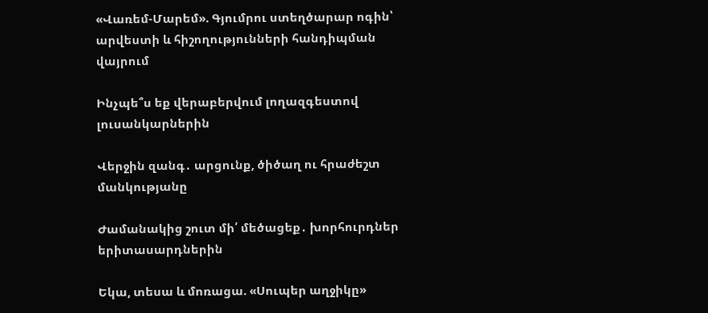«Վառեմ-Մարեմ». Գյումրու ստեղծարար ոգին՝ արվեստի և հիշողությունների հանդիպման վայրում

Ինչպե՞ս եք վերաբերվում լողազգեստով լուսանկարներին

Վերջին զանգ․ արցունք, ծիծաղ ու հրաժեշտ մանկությանը

Ժամանակից շուտ մի՛ մեծացեք․ խորհուրդներ երիտասարդներին

Եկա, տեսա և մոռացա. «Սուպեր աղջիկը»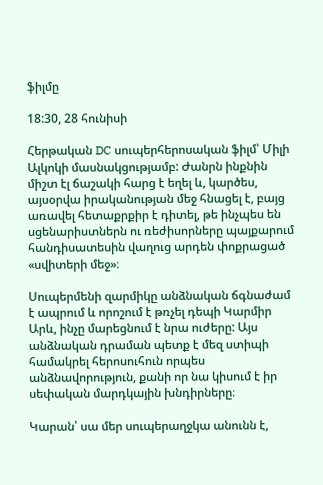ֆիլմը

18:30, 28 հունիսի

Հերթական DC սուպերհերոսական ֆիլմ՝ Միլի Ալկոկի մասնակցությամբ: Ժանրն ինքնին միշտ էլ ճաշակի հարց է եղել և, կարծես, այսօրվա իրականության մեջ հնացել է, բայց առավել հետաքրքիր է դիտել, թե ինչպես են սցենարիստներն ու ռեժիսորները պայքարում հանդիսատեսին վաղուց արդեն փոքրացած «սվիտերի մեջ»։

Սուպերմենի զարմիկը անձնական ճգնաժամ է ապրում և որոշում է թռչել դեպի Կարմիր Արև, ինչը մարեցնում է նրա ուժերը: Այս անձնական դրաման պետք է մեզ ստիպի համակրել հերոսուհուն որպես անձնավորություն, քանի որ նա կիսում է իր սեփական մարդկային խնդիրները։

Կարան՝ սա մեր սուպերաղջկա անունն է,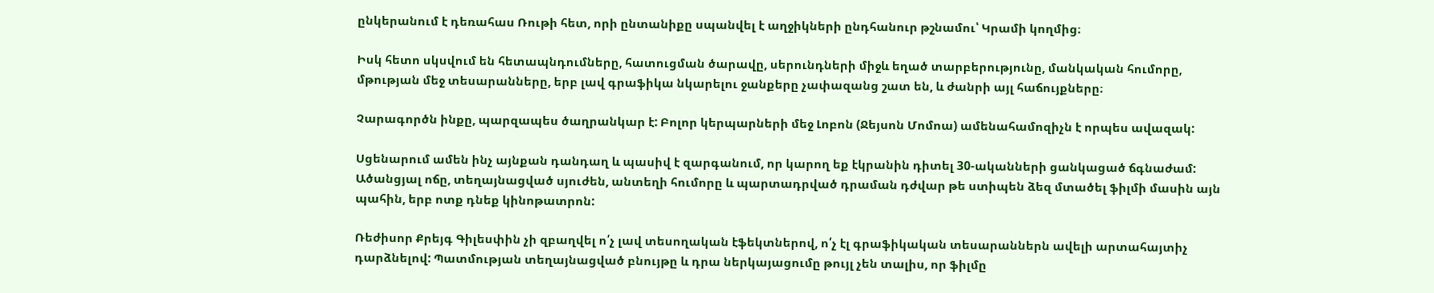ընկերանում է դեռահաս Ռութի հետ, որի ընտանիքը սպանվել է աղջիկների ընդհանուր թշնամու՝ Կրամի կողմից։

Իսկ հետո սկսվում են հետապնդումները, հատուցման ծարավը, սերունդների միջև եղած տարբերությունը, մանկական հումորը, մթության մեջ տեսարանները, երբ լավ գրաֆիկա նկարելու ջանքերը չափազանց շատ են, և ժանրի այլ հաճույքները։

Չարագործն ինքը, պարզապես ծաղրանկար է: Բոլոր կերպարների մեջ Լոբոն (Ջեյսոն Մոմոա) ամենահամոզիչն է որպես ավազակ:

Սցենարում ամեն ինչ այնքան դանդաղ և պասիվ է զարգանում, որ կարող եք էկրանին դիտել 30-ականների ցանկացած ճգնաժամ: Ածանցյալ ոճը, տեղայնացված սյուժեն, անտեղի հումորը և պարտադրված դրաման դժվար թե ստիպեն ձեզ մտածել ֆիլմի մասին այն պահին, երբ ոտք դնեք կինոթատրոն:

Ռեժիսոր Քրեյգ Գիլեսփին չի զբաղվել ո՛չ լավ տեսողական էֆեկտներով, ո՛չ էլ գրաֆիկական տեսարաններն ավելի արտահայտիչ դարձնելով: Պատմության տեղայնացված բնույթը և դրա ներկայացումը թույլ չեն տալիս, որ ֆիլմը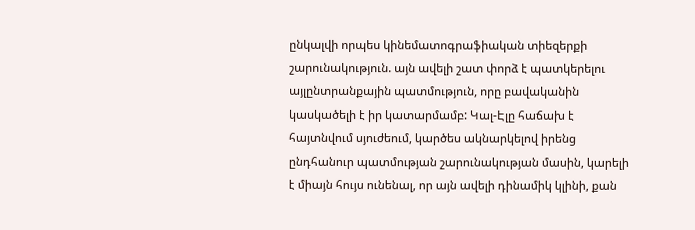ընկալվի որպես կինեմատոգրաֆիական տիեզերքի շարունակություն. այն ավելի շատ փորձ է պատկերելու այլընտրանքային պատմություն, որը բավականին կասկածելի է իր կատարմամբ: Կալ-Էլը հաճախ է հայտնվում սյուժեում, կարծես ակնարկելով իրենց ընդհանուր պատմության շարունակության մասին, կարելի է միայն հույս ունենալ, որ այն ավելի դինամիկ կլինի, քան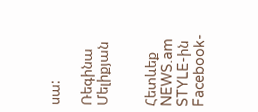սա:

Ռեգինա Մելիքյան


Հետևեք NEWS.am STYLE-ին Facebook-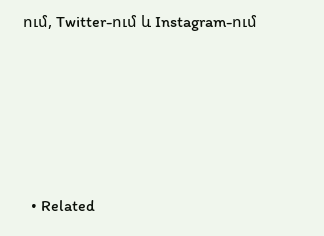ում, Twitter-ում և Instagram-ում





  • Related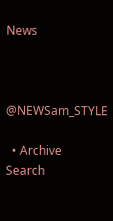News



@NEWSam_STYLE

  • Archive
Search